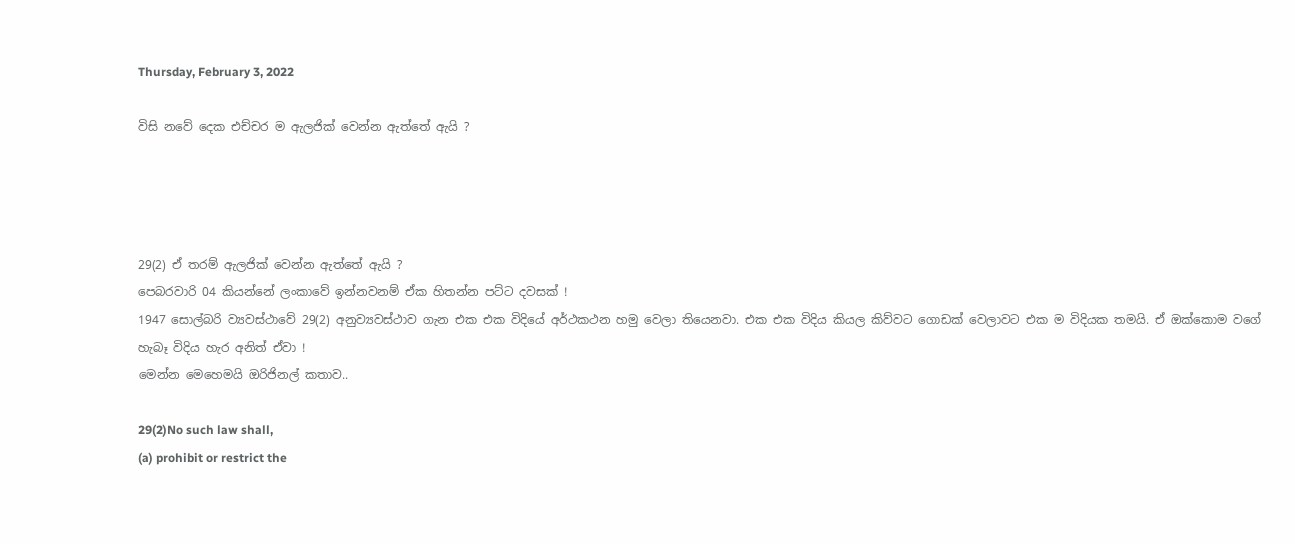Thursday, February 3, 2022

විසි නවේ දෙක එච්චර ම ඇලජික් වෙන්න ඇත්තේ ඇයි ?




29(2) ඒ තරම් ඇලජික් වෙන්න ඇත්තේ ඇයි ?
පෙබරවාරි 04 කියන්නේ ලංකාවේ ඉන්නවනම් ඒක හිතන්න පට්ට දවසක් !
1947 සොල්බරි ව්‍යවස්ථාවේ 29(2) අනුව්‍යවස්ථාව ගැන එක එක විදියේ අර්ථකථන හමු වෙලා තියෙනවා. එක එක විදිය කියල කිව්වට ගොඩක් වෙලාවට එක ම විදියක තමයි. ඒ ඔක්කොම වගේ හැබෑ විදිය හැර අනිත් ඒවා !
මෙන්න මෙහෙමයි ඔරිජිනල් කතාව..

29(2)No such law shall,
(a) prohibit or restrict the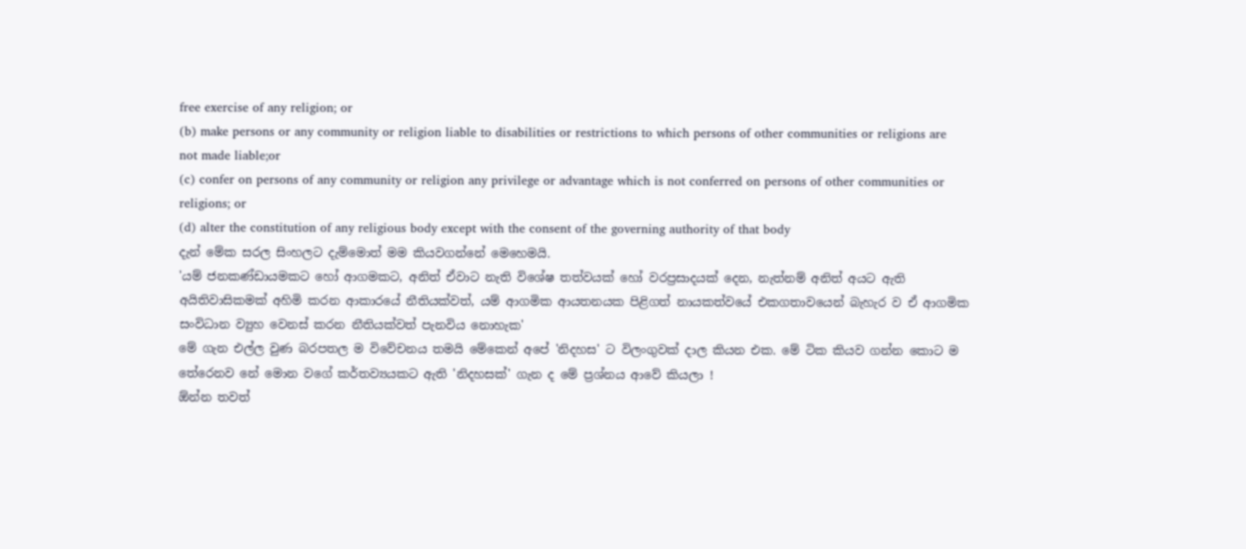free exercise of any religion; or
(b) make persons or any community or religion liable to disabilities or restrictions to which persons of other communities or religions are not made liable;or
(c) confer on persons of any community or religion any privilege or advantage which is not conferred on persons of other communities or religions; or
(d) alter the constitution of any religious body except with the consent of the governing authority of that body
දැන් මේක සරල සිංහලට දැම්මොත් මම කියවගන්නේ මෙහෙමයි.
'යම් ජනකණ්ඩායමකට හෝ ආගමකට, අනිත් ඒවාට නැති විශේෂ තත්වයක් හෝ වරප්‍රසාදයක් දෙන, නැත්නම් අනිත් අයට ඇති අයිතිවාසිකමක් අහිමි කරන ආකාරයේ නීතියක්වත්, යම් ආගමික ආයතනයක පිළිගත් නායකත්වයේ එකගතාවයෙන් බැහැර ව ඒ ආගමික සංවිධාන ව්‍යුහ වෙනස් කරන නීතියක්වත් පැනවිය නොහැක'
මේ ගැන එල්ල වුණ බරපතල ම විවේචනය තමයි මේකෙන් අපේ 'නිදහස' ට විලංගුවක් දාල කියන එක. මේ ටික කියව ගන්න කොට ම තේරෙනව නේ මොන වගේ කර්තව්‍යයකට ඇති 'නිදහසක්' ගැන ද මේ ප්‍රශ්නය ආවේ කියලා !
ඕන්න තවත්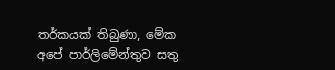තර්කයක් තිබුණා, මේක අපේ පාර්ලිමේන්තුව සතු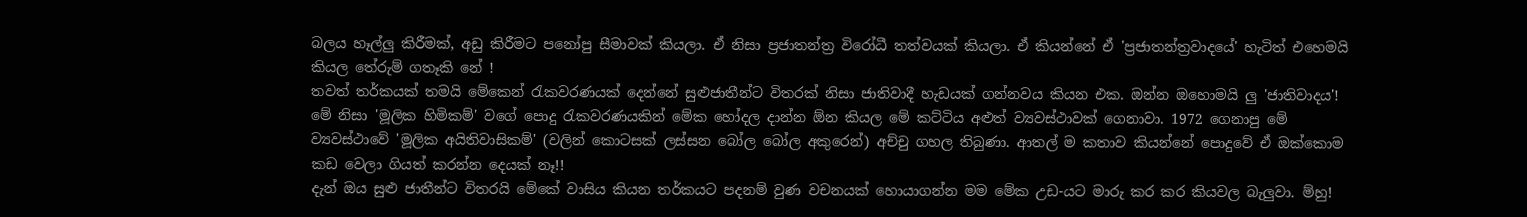බලය හෑල්ලු කිරීමක්, අඩු කිරීමට පනෝපු සීමාවක් කියලා. ඒ නිසා ප්‍රජාතන්ත්‍ර විරෝධී තත්වයක් කියලා. ඒ කියන්නේ ඒ 'ප්‍රජාතන්ත්‍රවාදයේ' හැටිත් එහෙමයි කියල තේරුම් ගතෑකි නේ !
තවත් තර්කයක් තමයි මේකෙන් රැකවරණයක් දෙන්නේ සුළුජාතීන්ට විතරක් නිසා ජාතිවාදී හැඩයක් ගන්නවය කියන එක. ඔන්න ඔහොමයි ලු 'ජාතිවාදය'! මේ නිසා 'මූලික හිමිකම්' වගේ පොදු රැකවරණයකින් මේක හෝදල දාන්න ඕන කියල මේ කට්ටිය අළුත් ව්‍යවස්ථාවක් ගෙනාවා. 1972 ගෙනාපු මේ ව්‍යවස්ථාවේ 'මූලික අයිතිවාසිකම්' (වලින් කොටසක් ලස්සන බෝල බෝල අකුරෙන්) අච්චු ගහල තිබුණා. ආතල් ම කතාව කියන්නේ පොදුවේ ඒ ඔක්කොම කඩ වෙලා ගියත් කරන්න දෙයක් නෑ!!
දැන් ඔය සුළු ජාතීන්ට විතරයි මේකේ වාසිය කියන තර්කයට පදනම් වුණ වචනයක් හොයාගන්න මම මේක උඩ-යට මාරු කර කර කියවල බැලුවා. ම්හු!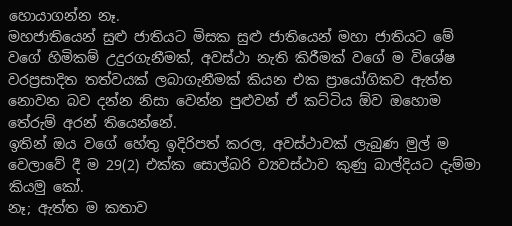හොයාගන්න නෑ.
මහජාතියෙන් සුළු ජාතියට මිසක සුළු ජාතියෙන් මහා ජාතියට මේ වගේ හිමිකම් උදුරගැනීමක්, අවස්ථා නැති කිරීමක් වගේ ම විශේෂ වරප්‍රසාදිත තත්වයක් ලබාගැනීමක් කියන එක ප්‍රායෝගිකව ඇත්ත නොවන බව දන්න නිසා වෙන්න පුළුවන් ඒ කට්ටිය ඕව ඔහොම තේරුම් අරන් තියෙන්නේ.
ඉතින් ඔය වගේ හේතු ඉදිරිපත් කරල, අවස්ථාවක් ලැබුණ මුල් ම වෙලාවේ දී ම 29(2) එක්ක සොල්බරි ව්‍යවස්ථාව කුණු බාල්දියට දැම්මා කියමු කෝ.
නෑ; ඇත්ත ම කතාව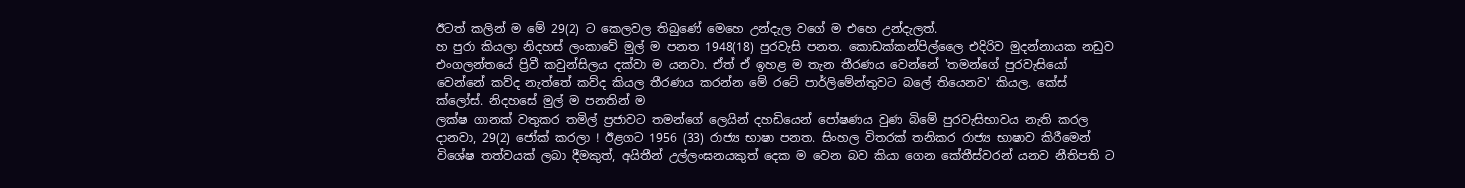ඊටත් කලින් ම මේ 29(2) ට කෙලවල තිබුණේ මෙහෙ උන්දැල වගේ ම එහෙ උන්දැලත්.
හ පුරා කියලා නිදහස් ලංකාවේ මුල් ම පනත 1948(18) පුරවැසි පනත. කොඩක්කන්පිල්ලෛ එදිරිව මුදන්නායක නඩුව එංගලන්තයේ ප්‍රිවී කවුන්සිලය දක්වා ම යනවා. ඒත් ඒ ඉහළ ම තැන තීරණය වෙන්නේ 'තමන්ගේ පුරවැසියෝ වෙන්නේ කව්ද නැත්තේ කව්ද කියල තීරණය කරන්න මේ රටේ පාර්ලිමේන්තුවට බලේ තියෙනව' කියල. කේස් ක්ලෝස්. නිදහසේ මුල් ම පනතින් ම
ලක්ෂ ගානක් වතුකර තමිල් ප්‍රජාවට තමන්ගේ ලෙයින් දහඩියෙන් පෝෂණය වුණ බිමේ පුරවැසිභාවය නැති කරල දානවා, 29(2) ජෝක් කරලා ! ඊළගට 1956 (33) රාජ්‍ය භාෂා පනත. සිංහල විතරක් තනිකර රාජ්‍ය භාෂාව කිරීමෙන් විශේෂ තත්වයක් ලබා දීමකුත්, අයිතීන් උල්ලංඝනයකුත් දෙක ම වෙන බව කියා ගෙන කේතීස්වරන් යනව නීතිපති ට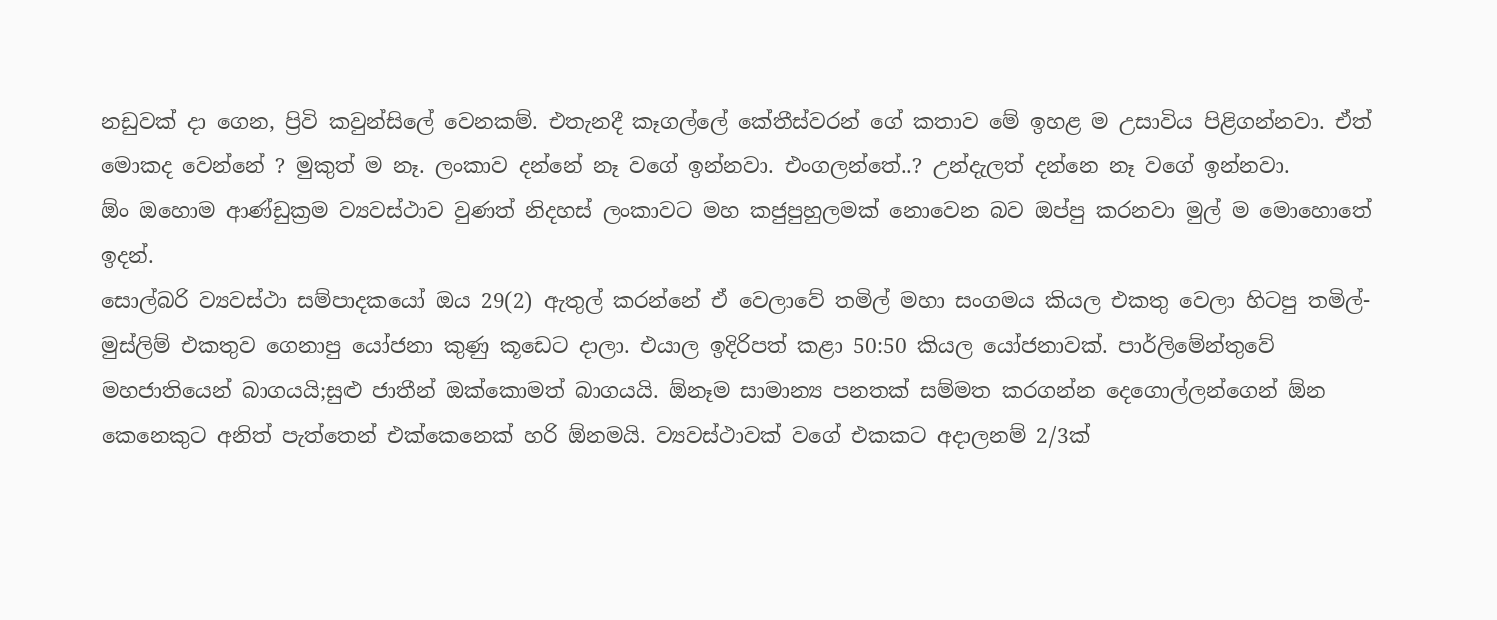නඩුවක් දා ගෙන, ප්‍රිවි කවුන්සිලේ වෙනකම්. එතැනදී කෑගල්ලේ කේතීස්වරන් ගේ කතාව මේ ඉහළ ම උසාවිය පිළිගන්නවා. ඒත් මොකද වෙන්නේ ? මුකුත් ම නෑ. ලංකාව දන්නේ නෑ වගේ ඉන්නවා. එංගලන්තේ..? උන්දැලත් දන්නෙ නෑ වගේ ඉන්නවා.
ඕං ඔහොම ආණ්ඩුක්‍රම ව්‍යවස්ථාව වුණත් නිදහස් ලංකාවට මහ කජුපුහුලමක් නොවෙන බව ඔප්පු කරනවා මුල් ම මොහොතේ ඉදන්.
සොල්බරි ව්‍යවස්ථා සම්පාදකයෝ ඔය 29(2) ඇතුල් කරන්නේ ඒ වෙලාවේ තමිල් මහා සංගමය කියල එකතු වෙලා හිටපු තමිල්-මුස්ලිම් එකතුව ගෙනාපු යෝජනා කුණු කූඩෙට දාලා. එයාල ඉදිරිපත් කළා 50:50 කියල යෝජනාවක්. පාර්ලිමේන්තුවේ මහජාතියෙන් බාගයයි;සුළු ජාතීන් ඔක්කොමත් බාගයයි. ඕනෑම සාමාන්‍ය පනතක් සම්මත කරගන්න දෙගොල්ලන්ගෙන් ඕන කෙනෙකුට අනිත් පැත්තෙන් එක්කෙනෙක් හරි ඕනමයි. ව්‍යවස්ථාවක් වගේ එකකට අදාලනම් 2/3ක්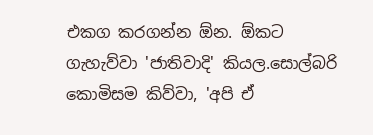එකග කරගන්න ඕන. ඕකට ගැහැව්වා 'ජාතිවාදි' කියල.සොල්බරි කොමිසම කිව්වා, 'අපි ඒ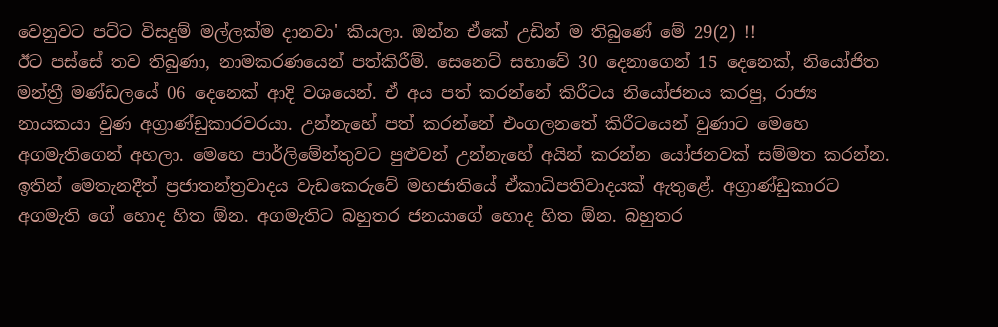වෙනුවට පට්ට විසදුම් මල්ලක්ම දානවා' කියලා. ඔන්න ඒකේ උඩින් ම තිබුණේ මේ 29(2) !!
ඊට පස්සේ තව තිබුණා, නාමකරණයෙන් පත්කිරීම්. සෙනෙට් සභාවේ 30 දෙනාගෙන් 15 දෙනෙක්, නියෝජිත මන්ත්‍රී මණ්ඩලයේ 06 දෙනෙක් ආදි වශයෙන්. ඒ අය පත් කරන්නේ කිරීටය නියෝජනය කරපු, රාජ්‍ය නායකයා වුණ අග්‍රාණ්ඩුකාරවරයා. උන්නැහේ පත් කරන්නේ එංගලනතේ කිරීටයෙන් වුණාට මෙහෙ අගමැතිගෙන් අහලා. මෙහෙ පාර්ලිමේන්තුවට පුළුවන් උන්නැහේ අයින් කරන්න යෝජනවක් සම්මත කරන්න. ඉතින් මෙතැනදීත් ප්‍රජාතන්ත්‍රවාදය වැඩකෙරුවේ මහජාතියේ ඒකාධිපතිවාදයක් ඇතුළේ. අග්‍රාණ්ඩුකාරට අගමැති ගේ හොද හිත ඕන. අගමැතිට බහුතර ජනයාගේ හොද හිත ඕන. බහුතර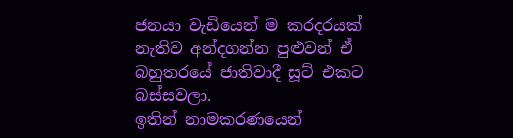ජනයා වැඩියෙන් ම කරදරයක් නැතිව අන්දගන්න පුළුවන් ඒ බහුතරයේ ජාතිවාදී සූට් එකට බස්සවලා.
ඉතින් නාමකරණයෙන්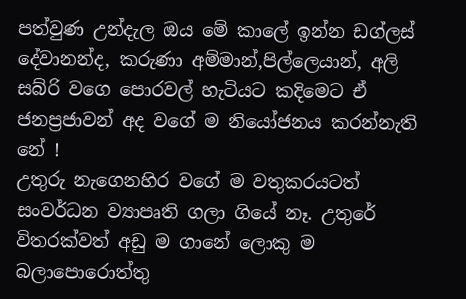පත්වුණ උන්දැල ඔය මේ කාලේ ඉන්න ඩග්ලස් දේවානන්ද, කරුණා අම්මාන්,පිල්ලෙයාන්, අලි සබ්රි වගෙ පොරවල් හැටියට කදිමෙට ඒ ජනප්‍රජාවන් අද වගේ ම නියෝජනය කරන්නැති නේ !
උතුරු නැගෙනහිර වගේ ම වතුකරයටත් සංවර්ධන ව්‍යාපෘති ගලා ගියේ නෑ. උතුරේ විතරක්වත් අඩු ම ගානේ ලොකු ම බලාපොරොත්තු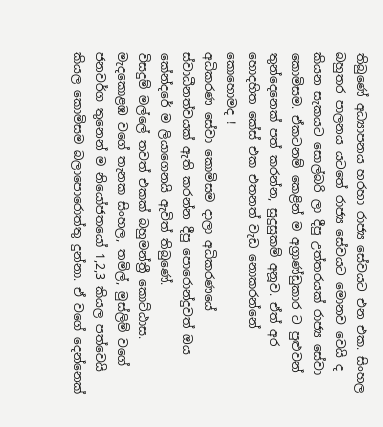තිබුණේ අධ්‍යාපනය හරහා රාජ්‍ය සේවයට එන එක. සිංහල බහුතර පාලනය යටතේ රාජ්‍ය සේවයට මොනව වෙයි ද කියන සැකයට සොල්බරි ලා දීපු උත්තරයක් රාජ්‍ය සේවා කොමිසම. ඒකටනම් කෙළින් ම අග්‍රාණ්ඩුකාර ට පුළුවන් තුන්දෙනෙක් පත් කරන්න, සුදුසුකම් අනූව. ඒත් අර හොදහිත කේස් එක එතනත් වැඩ නොකරන්නේ කොහොමද !
අධිකරණ සේවා කොමිසම දාලා අධිකරණයේ ස්වාධීනත්වයක් ඇති කරන්න දීපු පොරොන්දුවත් ඔය කේන්දරේ ම ලියාගෙනයි ඇවිත් තිබුණේ.
විසදුම් මල්ලේ තවත් එකක් බහුමන්ත්‍රී කොට්ඨාස. මැදකොළඹ වගේ තැනක සිංහල, තමිල්, මුස්ලිම් වගේ ජනවර්ග තුනෙන් ම නියෝජතයෝ 1,2,3 කියල පත්වෙයි කියල කොමිසම බලාපොරොත්තු දුන්නා. ඒ වගේ දෙන්නෙක්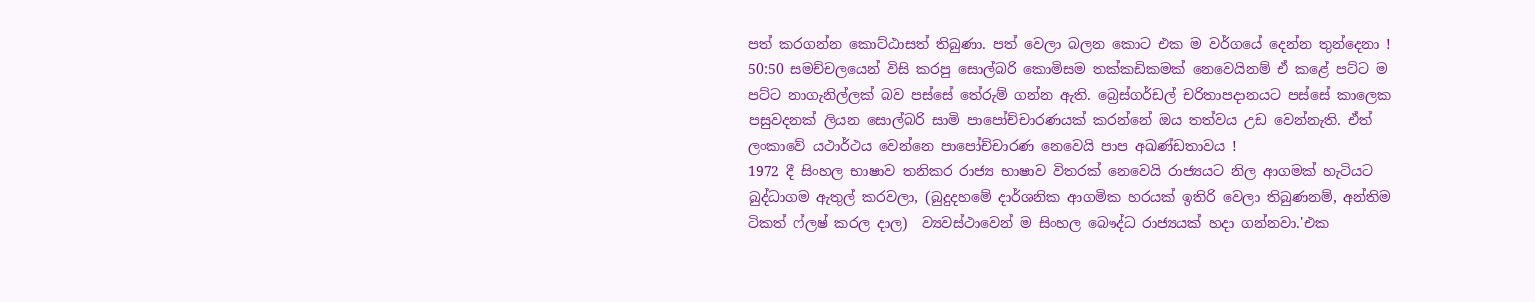පත් කරගන්න කොට්ඨාසත් තිබුණා. පත් වෙලා බලන කොට එක ම වර්ගයේ දෙන්න තුන්දෙනා !
50:50 සමච්චලයෙන් විසි කරපු සොල්බරි කොමිසම තක්කඩිකමක් නෙවෙයිනම් ඒ කළේ පට්ට ම පට්ට නාගැනිල්ලක් බව පස්සේ තේරුම් ගන්න ඇති. බ්‍රෙස්ගර්ඩල් චරිතාපදානයට පස්සේ කාලෙක පසුවදනක් ලියන සොල්බරි සාමි පාපෝච්චාරණයක් කරන්නේ ඔය තත්වය උඩ වෙන්නැති. ඒත් ලංකාවේ යථාර්ථය වෙන්නෙ පාපෝච්චාරණ නෙවෙයි පාප අඛණ්ඩතාවය !
1972 දී සිංහල භාෂාව තනිකර රාජ්‍ය භාෂාව විතරක් නෙවෙයි රාජ්‍යයට නිල ආගමක් හැටියට බුද්ධාගම ඇතුල් කරවලා, (බුදුදහමේ දාර්ශනික ආගමික හරයක් ඉතිරි වෙලා තිබුණනම්, අන්තිම ටිකත් ෆ්ලෂ් කරල දාල)  ව්‍යවස්ථාවෙන් ම සිංහල බෞද්ධ රාජ්‍යයක් හදා ගන්නවා.'එක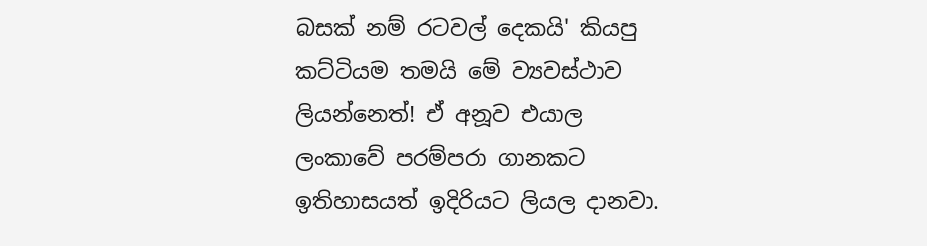බසක් නම් රටවල් දෙකයි' කියපු කට්ටියම තමයි මේ ව්‍යවස්ථාව ලියන්නෙත්! ඒ අනූව එයාල ලංකාවේ පරම්පරා ගානකට ඉතිහාසයත් ඉදිරියට ලියල දානවා.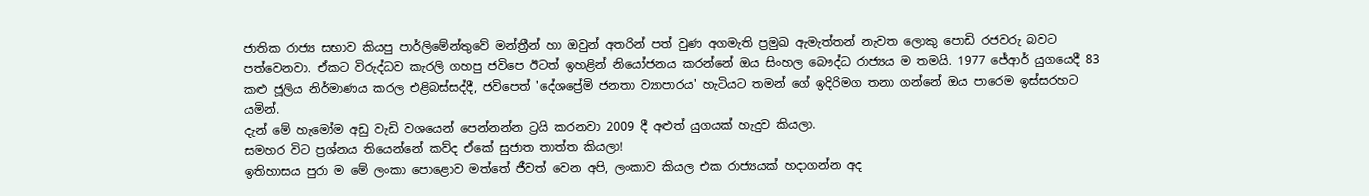ජාතික රාජ්‍ය සභාව කියපු පාර්ලිමේන්තුවේ මන්ත්‍රීන් හා ඔවුන් අතරින් පත් වුණ අගමැති ප්‍රමුඛ ඇමැත්තන් නැවත ලොකු පොඩි රජවරු බවට පත්වෙනවා. ඒකට විරුද්ධව කැරලි ගහපු ජවිපෙ ඊටත් ඉහළින් නියෝජනය කරන්නේ ඔය සිංහල බෞද්ධ රාජ්‍යය ම තමයි. 1977 ජේආර් යුගයෙදී 83 කළු ජූලිය නිර්මාණය කරල එළිබස්සද්දී, ජවිපෙත් 'දේශප්‍රේමි ජනතා ව්‍යාපාරය' හැටියට තමන් ගේ ඉදිරිමග තනා ගන්නේ ඔය පාරෙම ඉස්සරහට යමින්.
දැන් මේ හැමෝම අඩු වැඩි වශයෙන් පෙන්නන්න ට්‍රයි කරනවා 2009 දී අළුත් යුගයක් හැදුව කියලා.
සමහර විට ප්‍රශ්නය තියෙන්නේ කව්ද ඒකේ සුජාත තාත්ත කියලා!
ඉතිහාසය පුරා ම මේ ලංකා පොළොව මත්තේ ජීවත් වෙන අපි, ලංකාව කියල එක රාජ්‍යයක් හදාගන්න අද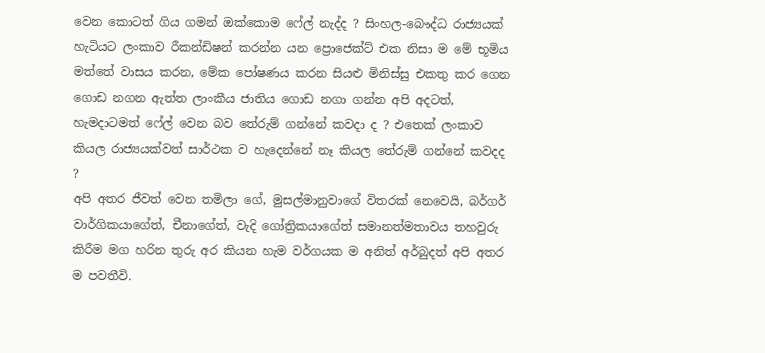වෙන කොටත් ගිය ගමන් ඔක්කොම ෆේල් නැද්ද ? සිංහල-බෞද්ධ රාජ්‍යයක් හැටියට ලංකාව රීකන්ඩිෂන් කරන්න යන ප්‍රොජෙක්ට් එක නිසා ම මේ භූමිය මත්තේ වාසය කරන, මේක පෝෂණය කරන සියළු මිනිස්සු එකතු කර ගෙන ගොඩ නගන ඇත්ත ලාංකීය ජාතිය ගොඩ නගා ගන්න අපි අදටත්, හැමදාටමත් ෆේල් වෙන බව තේරුම් ගන්නේ කවදා ද ? එතෙක් ලංකාව කියල රාජ්‍යයක්වත් සාර්ථක ව හැදෙන්නේ නෑ කියල තේරුම් ගන්නේ කවදද ?
අපි අතර ජීවත් වෙන තමිලා ගේ, මුසල්මානුවාගේ විතරක් නෙවෙයි, බර්ගර් වාර්ගිකයාගේත්, චීනාගේත්, වැදි ගෝත්‍රිකයාගේත් සමානත්මතාවය තහවුරු කිරීම මග හරින තුරු අර කියන හැම වර්ගයක ම අනිත් අර්බුදත් අපි අතර ම පවතීවි.